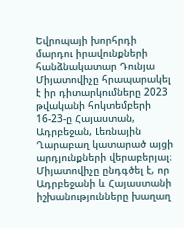Եվրոպայի խորհրդի մարդու իրավունքների հանձնակատար Դունյա Միյատովիչը հրապարակել է իր դիտարկումները 2023 թվականի հոկտեմբերի 16-23-ը Հայաստան, Ադրբեջան, Լեռնային Ղարաբաղ կատարած այցի արդյունքների վերաբերյալ։
Միյատովիչը ընդգծել է, որ Ադրբեջանի և Հայաստանի իշխանությունները խաղաղ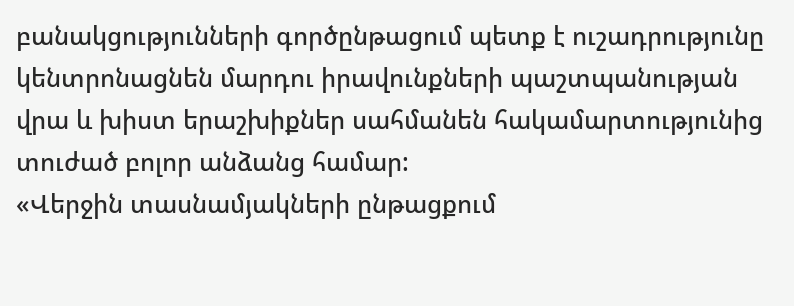բանակցությունների գործընթացում պետք է ուշադրությունը կենտրոնացնեն մարդու իրավունքների պաշտպանության վրա և խիստ երաշխիքներ սահմանեն հակամարտությունից տուժած բոլոր անձանց համար:
«Վերջին տասնամյակների ընթացքում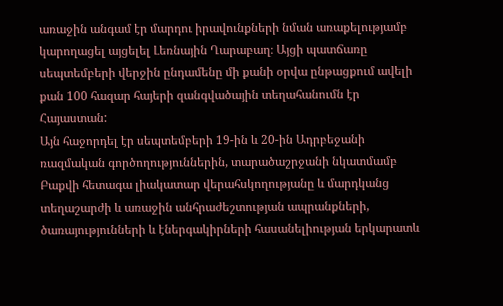առաջին անգամ էր մարդու իրավունքների նման առաքելությամբ կարողացել այցելել Լեռնային Ղարաբաղ։ Այցի պատճառը սեպտեմբերի վերջին ընդամենը մի քանի օրվա ընթացքում ավելի քան 100 հազար հայերի զանգվածային տեղահանումն էր Հայաստան:
Այն հաջորդել էր սեպտեմբերի 19-ին և 20-ին Ադրբեջանի ռազմական գործողություններին, տարածաշրջանի նկատմամբ Բաքվի հետագա լիակատար վերահսկողությանը և մարդկանց տեղաշարժի և առաջին անհրաժեշտության ապրանքների, ծառայությունների և էներգակիրների հասանելիության երկարատև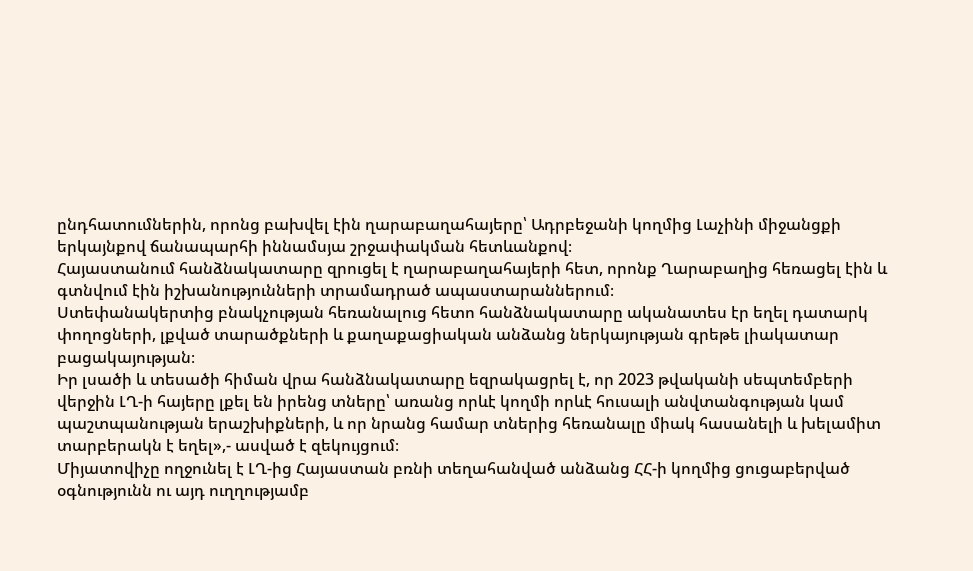ընդհատումներին, որոնց բախվել էին ղարաբաղահայերը՝ Ադրբեջանի կողմից Լաչինի միջանցքի երկայնքով ճանապարհի իննամսյա շրջափակման հետևանքով։
Հայաստանում հանձնակատարը զրուցել է ղարաբաղահայերի հետ, որոնք Ղարաբաղից հեռացել էին և գտնվում էին իշխանությունների տրամադրած ապաստարաններում։
Ստեփանակերտից բնակչության հեռանալուց հետո հանձնակատարը ականատես էր եղել դատարկ փողոցների, լքված տարածքների և քաղաքացիական անձանց ներկայության գրեթե լիակատար բացակայության։
Իր լսածի և տեսածի հիման վրա հանձնակատարը եզրակացրել է, որ 2023 թվականի սեպտեմբերի վերջին ԼՂ-ի հայերը լքել են իրենց տները՝ առանց որևէ կողմի որևէ հուսալի անվտանգության կամ պաշտպանության երաշխիքների, և որ նրանց համար տներից հեռանալը միակ հասանելի և խելամիտ տարբերակն է եղել»,- ասված է զեկույցում։
Միյատովիչը ողջունել է ԼՂ-ից Հայաստան բռնի տեղահանված անձանց ՀՀ-ի կողմից ցուցաբերված օգնությունն ու այդ ուղղությամբ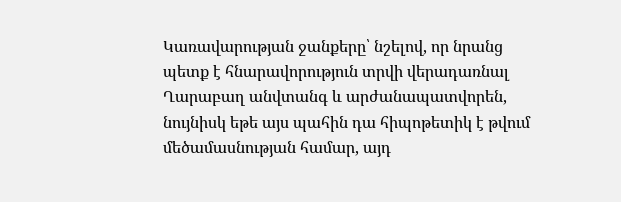Կառավարության ջանքերը՝ նշելով, որ նրանց պետք է հնարավորություն տրվի վերադառնալ Ղարաբաղ անվտանգ և արժանապատվորեն, նույնիսկ եթե այս պահին դա հիպոթետիկ է թվում մեծամասնության համար, այդ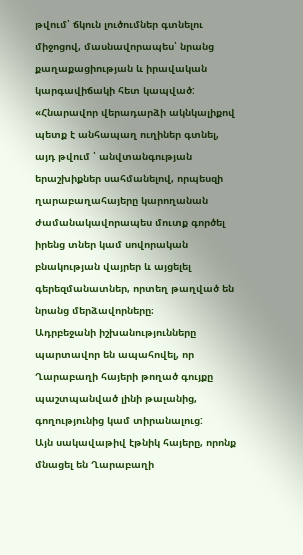թվում՝ ճկուն լուծումներ գտնելու միջոցով, մասնավորապես՝ նրանց քաղաքացիության և իրավական կարգավիճակի հետ կապված:
«Հնարավոր վերադարձի ակնկալիքով պետք է անհապաղ ուղիներ գտնել, այդ թվում ՝ անվտանգության երաշխիքներ սահմանելով, որպեսզի ղարաբաղահայերը կարողանան ժամանակավորապես մուտք գործել իրենց տներ կամ սովորական բնակության վայրեր և այցելել գերեզմանատներ, որտեղ թաղված են նրանց մերձավորները։
Ադրբեջանի իշխանությունները պարտավոր են ապահովել, որ Ղարաբաղի հայերի թողած գույքը պաշտպանված լինի թալանից, գողությունից կամ տիրանալուց:
Այն սակավաթիվ էթնիկ հայերը, որոնք մնացել են Ղարաբաղի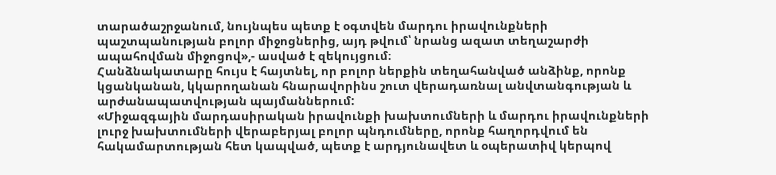տարածաշրջանում, նույնպես պետք է օգտվեն մարդու իրավունքների պաշտպանության բոլոր միջոցներից, այդ թվում՝ նրանց ազատ տեղաշարժի ապահովման միջոցով»,- ասված է զեկույցում։
Հանձնակատարը հույս է հայտնել, որ բոլոր ներքին տեղահանված անձինք, որոնք կցանկանան, կկարողանան հնարավորինս շուտ վերադառնալ անվտանգության և արժանապատվության պայմաններում:
«Միջազգային մարդասիրական իրավունքի խախտումների և մարդու իրավունքների լուրջ խախտումների վերաբերյալ բոլոր պնդումները, որոնք հաղորդվում են հակամարտության հետ կապված, պետք է արդյունավետ և օպերատիվ կերպով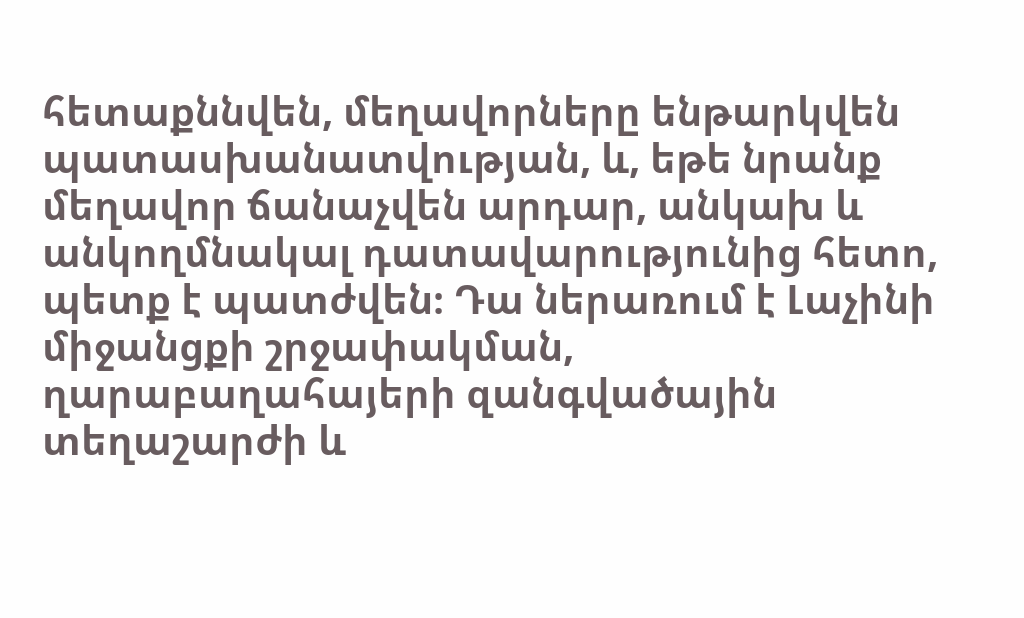հետաքննվեն, մեղավորները ենթարկվեն պատասխանատվության, և, եթե նրանք մեղավոր ճանաչվեն արդար, անկախ և անկողմնակալ դատավարությունից հետո, պետք է պատժվեն։ Դա ներառում է Լաչինի միջանցքի շրջափակման, ղարաբաղահայերի զանգվածային տեղաշարժի և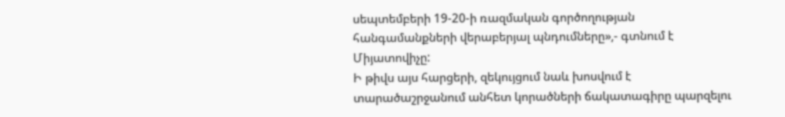սեպտեմբերի 19-20-ի ռազմական գործողության հանգամանքների վերաբերյալ պնդումները»,- գտնում է Միյատովիչը:
Ի թիվս այս հարցերի, զեկույցում նաև խոսվում է տարածաշրջանում անհետ կորածների ճակատագիրը պարզելու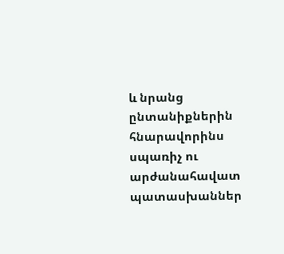և նրանց ընտանիքներին հնարավորինս սպառիչ ու արժանահավատ պատասխաններ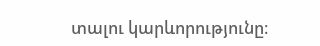տալու կարևորությունը։